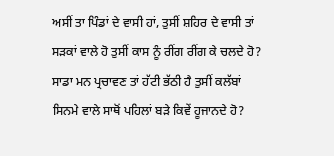ਅਸੀਂ ਤਾ ਪਿੰਡਾਂ ਦੇ ਵਾਸੀ ਹਾਂ, ਤੁਸੀਂ ਸ਼ਹਿਰ ਦੇ ਵਾਸੀ ਤਾਂ ਸੜਕਾਂ ਵਾਲੇ ਹੋ ਤੁਸੀਂ ਕਾਸ ਨੂੰ ਰੀਂਗ ਰੀਂਗ ਕੇ ਚਲਦੇ ਹੋ? ਸਾਡਾ ਮਨ ਪ੍ਰਚਾਵਣ ਤਾਂ ਹੱਟੀ ਭੱਠੀ ਹੈ ਤੁਸੀਂ ਕਲੱਬਾਂ ਸਿਨਮੇ ਵਾਲੇ ਸਾਥੋਂ ਪਹਿਲਾਂ ਬਡ਼ੇ ਕਿਵੇਂ ਹੂਜਾਨਦੇ ਹੋ?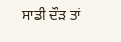ਸਾਡੀ ਦੌੜ ਤਾਂ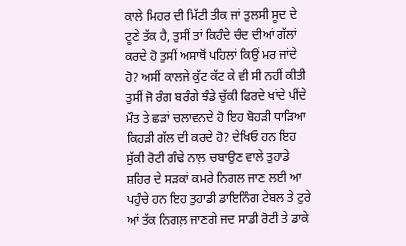ਕਾਲੇ ਮਿਹਰ ਦੀ ਮਿੱਟੀ ਤੀਕ ਜਾਂ ਤੁਲਸੀ ਸੂਦ ਦੇ ਟੂਣੇ ਤੱਕ ਹੈ, ਤੁਸੀਂ ਤਾਂ ਕਿਹੰਦੇ ਚੰਦ ਦੀਆਂ ਗੱਲਾਂ ਕਰਦੇ ਹੋ ਤੁਸੀਂ ਅਸਾਥੋਂ ਪਹਿਲਾਂ ਕਿਉਂ ਮਰ ਜਾਂਦੇ ਹੋ? ਅਸੀਂ ਕਾਲਜੇ ਕੁੱਟ ਕੱਟ ਕੇ ਵੀ ਸੀ ਨਹੀਂ ਕੀਤੀ ਤੁਸੀਂ ਜੋ ਰੰਗ ਬਰੰਗੇ ਝੰਡੇ ਚੁੱਕੀ ਫਿਰਦੇ ਖਾਂਦੇ ਪੀਂਦੇ ਮੌਤ ਤੇ ਛੜਾਂ ਚਲਾਵਨਦੇ ਹੋ ਇਹ ਬੋਹੜੀ ਧਾੜਿਆ ਕਿਹੜੀ ਗੱਲ ਦੀ ਕਰਦੇ ਹੋ? ਦੇਖਿਓ ਹਨ ਇਹ ਸੁੱਕੀ ਰੋਟੀ ਗੰਢੇ ਨਾਲ਼ ਚਬਾਉਣ ਵਾਲੇ ਤੁਹਾਡੇ ਸ਼ਹਿਰ ਦੇ ਸੜਕਾਂ ਕਮਰੇ ਨਿਗਲ ਜਾਣ ਲਈ ਆ ਪਹੁੰਚੇ ਹਨ ਇਹ ਤੁਹਾਡੀ ਡਾਇਨਿੰਗ ਟੇਬਲ ਤੇ ਟੁਰੇ ਆਂ ਤੱਕ ਨਿਗਲ਼ ਜਾਣਗੇ ਜਦ ਸਾਡੀ ਰੋਟੀ ਤੇ ਡਾਕੇ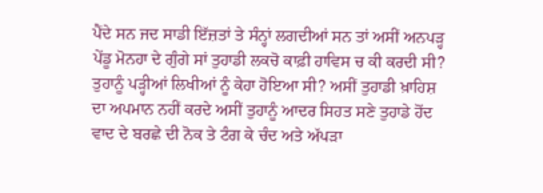ਪੈਂਦੇ ਸਨ ਜਦ ਸਾਡੀ ਇੱਜ਼ਤਾਂ ਤੇ ਸੰਨ੍ਹਾਂ ਲਗਦੀਆਂ ਸਨ ਤਾਂ ਅਸੀਂ ਅਨਪੜ੍ਹ ਪੇਂਡੂ ਮੋਨਹਾ ਦੇ ਗੁੰਗੇ ਸਾਂ ਤੁਹਾਡੀ ਲਕਚੋ ਕਾਫ਼ੀ ਹਾਵਿਸ ਚ ਕੀ ਕਰਦੀ ਸੀ? ਤੁਹਾਨੂੰ ਪੜ੍ਹੀਆਂ ਲਿਖੀਆਂ ਨੂੰ ਕੇਹਾ ਹੋਇਆ ਸੀ? ਅਸੀਂ ਤੁਹਾਡੀ ਖ਼ਾਹਿਸ਼ ਦਾ ਅਪਮਾਨ ਨਹੀਂ ਕਰਦੇ ਅਸੀਂ ਤੁਹਾਨੂੰ ਆਦਰ ਸਿਹਤ ਸਣੇ ਤੁਹਾਡੇ ਹੋਂਦ ਵਾਦ ਦੇ ਬਰਛੇ ਦੀ ਨੋਕ ਤੇ ਟੰਗ ਕੇ ਚੰਦ ਅਤੇ ਅੱਪੜਾ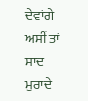ਦੇਵਾਂਗੇ ਅਸੀਂ ਤਾਂ ਸਾਦ ਮੁਰਾਦੇ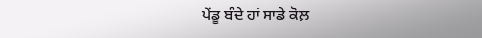ਪੇਂਡੂ ਬੰਦੇ ਹਾਂ ਸਾਡੇ ਕੋਲ਼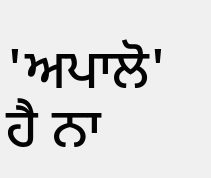'ਅਪਾਲੋ' ਹੈ ਨਾ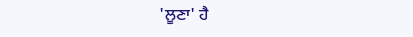'ਲੂਣਾ' ਹੈ